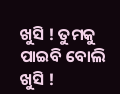ଖୁସି ! ତୁମକୁ ପାଇବି ବୋଲି
ଖୁସି !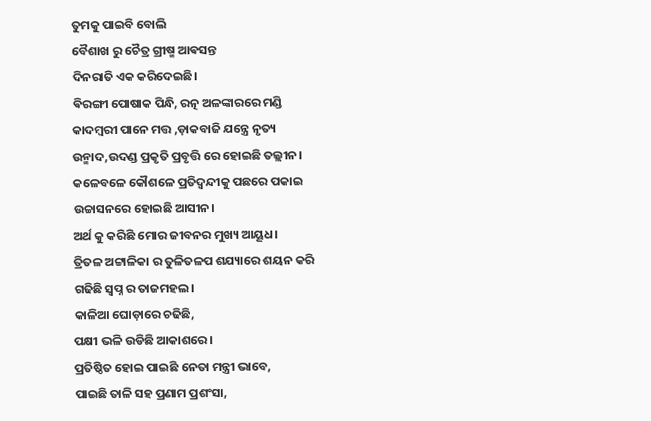ତୁମକୁ ପାଇବି ବୋଲି
ବୈଶାଖ ରୁ ଚୈତ୍ର ଗ୍ରୀଷ୍ମ ଆଵସନ୍ତ
ଦିନରାତି ଏକ କରିଦେଇଛି।
ଵିରଙ୍ଗୀ ପୋଷାକ ପିନ୍ଧି, ରତ୍ନ ଅଳଙ୍କାରରେ ମଣ୍ଡି
କାଦମ୍ଵରୀ ପାନେ ମତ୍ତ ,ଡ଼ାକବାଜି ଯନ୍ତ୍ରେ ନୃତ୍ୟ
ଉନ୍ମାଦ,ଉଦଣ୍ଡ ପ୍ରକୃତି ପ୍ରବୃତ୍ତି ରେ ହୋଇଛି ତଲ୍ଲୀନ।
କଳେବଳେ କୌଶଳେ ପ୍ରତିଦ୍ବନ୍ଦୀକୁ ପଛରେ ପକାଇ
ଉଚ୍ଚାସନରେ ହୋଇଛି ଆସୀନ।
ଅର୍ଥ କୁ କରିଛି ମୋର ଜୀବନର ମୁଖ୍ୟ ଆୟୂଧ।
ତ୍ରିତଳ ଅଟ୍ଟାଳିକା ର ତୁଳିତଳପ ଶଯ୍ୟାରେ ଶୟନ କରି
ଗଢିଛି ସ୍ବପ୍ନ ର ତାଜମହଲ।
କାଳିଆ ଘୋଡ଼ାରେ ଚଢିଛି,
ପକ୍ଷୀ ଭଳି ଉଡିଛି ଆକାଶରେ ।
ପ୍ରତିଷ୍ଠିତ ହୋଇ ପାଇଛି ନେତା ମନ୍ତ୍ରୀ ଭାବେ,
ପାଇଛି ତାଳି ସହ ପ୍ରଣାମ ପ୍ରଶଂସା,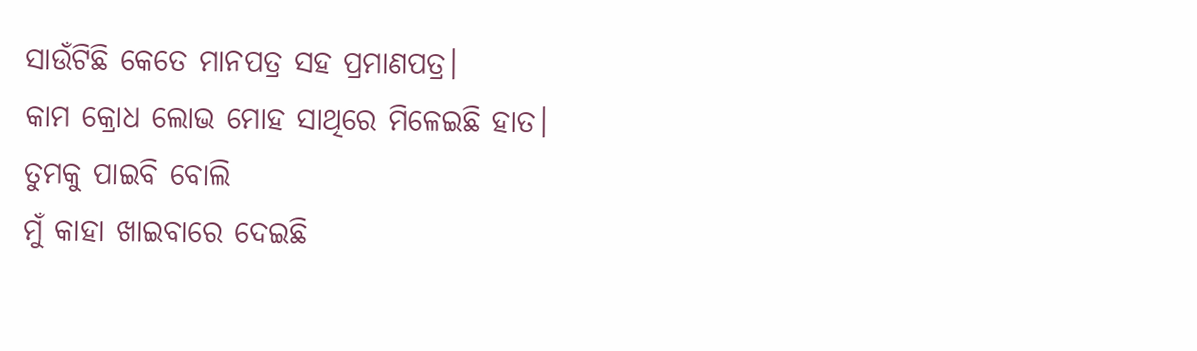ସାଉଁଟିଛି କେତେ ମାନପତ୍ର ସହ ପ୍ରମାଣପତ୍ର।
କାମ କ୍ରୋଧ ଲୋଭ ମୋହ ସାଥିରେ ମିଳେଇଛି ହାତ।
ତୁମକୁ ପାଇବି ବୋଲି
ମୁଁ କାହା ଖାଇବାରେ ଦେଇଛି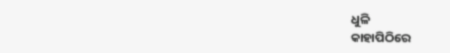ଧୁଳି
କାହାପିଠିରେ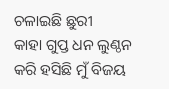ଚଳାଇଛି ଛୁରୀ
କାହା ଗୁପ୍ତ ଧନ ଲୁଣ୍ଠନ କରି ହସିଛି ମୁଁ ବିଜୟ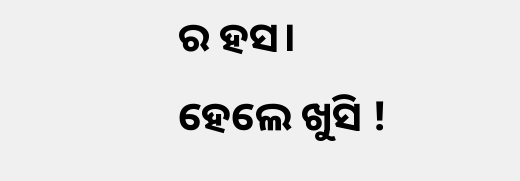ର ହସ।
ହେଲେ ଖୁସି !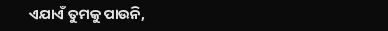ଏଯାଏଁ ତୁମକୁ ପାଉନି,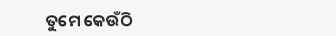ତୁମେ କେଉଁଠି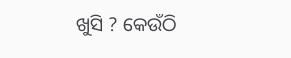ଖୁସି ? କେଉଁଠି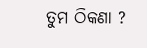ତୁମ ଠିକଣା ?